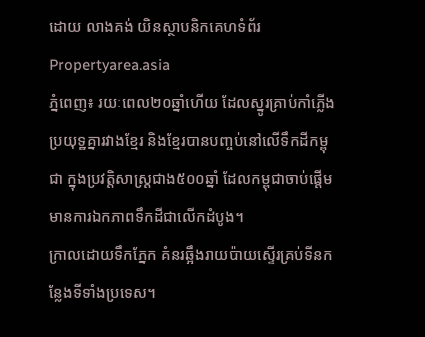ដោយ លាងគង់ យិនស្ថាបនិកគេហទំព័រ Propertyarea.asia
ភ្នំពេញ៖ រយៈពេល២០ឆ្នាំហើយ ដែលស្នូរគ្រាប់កាំភ្លើងប្រយុទ្ឋគ្នារវាងខ្មែរ និងខ្មែរបានបញ្ចប់នៅលើទឹកដីកម្ពុជា ក្នុងប្រវត្តិសាស្រ្តជាង៥០០ឆ្នាំ ដែលកម្ពុជាចាប់ផ្តើមមានការឯកភាពទឹកដីជាលើកដំបូង។
ក្រាលដោយទឹកភ្នែក គំនរឆ្អឹងរាយប៉ាយស្ទើរគ្រប់ទីនកន្លែងទីទាំងប្រទេស។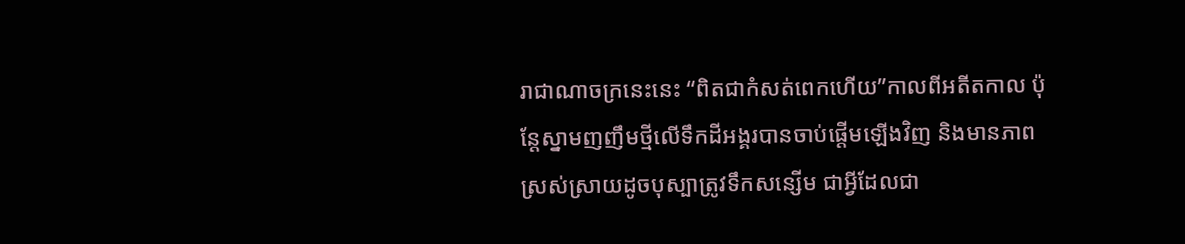រាជាណាចក្រនេះនេះ “ពិតជាកំសត់ពេកហើយ”កាលពីអតីតកាល ប៉ុន្តែស្នាមញញឹមថ្មីលើទឹកដីអង្គរបានចាប់ផ្តើមឡើងវិញ និងមានភាពស្រស់ស្រាយដូចបុស្បាត្រូវទឹកសន្សើម ជាអ្វីដែលជា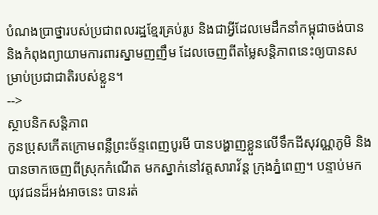បំណងប្រាថ្នារបស់ប្រជាពលរដ្ឋខ្មែរគ្រប់រូប និងជាអ្វីដែលមេដឹកនាំកម្ពុជាចង់បាននិងកំពុងព្យាយាមការពារស្នាមញញឹម ដែលចេញពីតម្លៃសន្តិភាពនេះឲ្យបានសម្រាប់ប្រជាជាតិរបស់ខ្លួន។
-->
ស្ថាបនិកសន្តិភាព
កូនប្រុសកើតក្រោមពន្លឺព្រះច័ន្ទពេញបូរមី បានបង្ហាញខ្លួនលើទឹកដីសុវណ្ណភូមិ និងបានចាកចេញពីស្រុកកំណើត មកស្នាក់នៅវត្តសារាវ័ន្ត ក្រុងភ្នំពេញ។ បន្ទាប់មកយុវជនដ៏អង់អាចនេះ បានរត់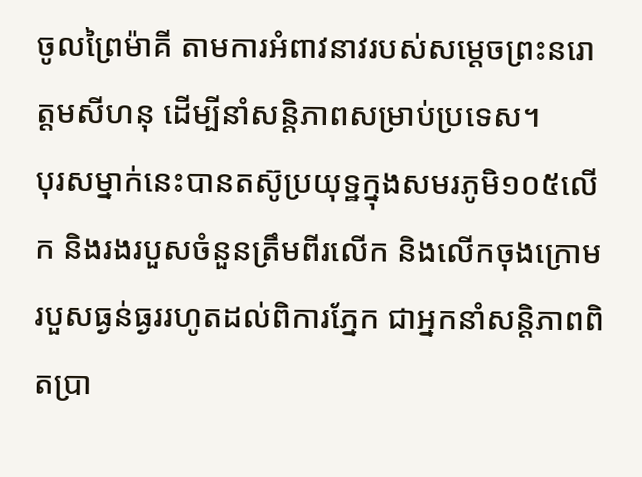ចូលព្រៃម៉ាគី តាមការអំពាវនាវរបស់សម្តេចព្រះនរោ ត្តមសីហនុ ដើម្បីនាំសន្តិភាពសម្រាប់ប្រទេស។
បុរសម្នាក់នេះបានតស៊ូប្រយុទ្ឋក្នុងសមរភូមិ១០៥លើក និងរងរបួសចំនួនត្រឹមពីរលើក និងលើកចុងក្រោមរបួសធ្ងន់ធ្ងររហូតដល់ពិការភ្នែក ជាអ្នកនាំសន្តិភាពពិតប្រា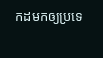កដមកឲ្យប្រទេ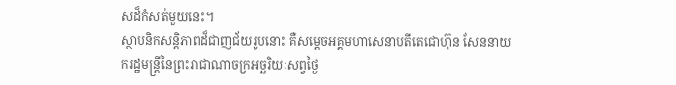សដ៏កំសត់មួយនេះ។
ស្ថាបនិកសន្តិភាពដ៏ជាញជ័យរូបនោះ គឺសម្តេចអគ្គមហាសេនាបតីតេជោហ៊ុន សែននាយករដ្ឋមន្រ្តីនៃព្រះរាជាណាចក្រអច្ឆរិយៈសព្វថ្ងៃ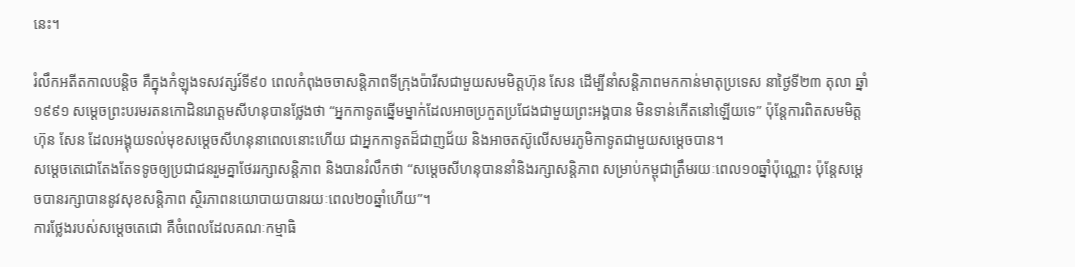នេះ។

រំលឹកអតីតកាលបន្តិច គឺក្នុងកំឡុងទសវត្សរ៍ទី៩០ ពេលកំពុងចចាសន្តិភាពទីក្រុងប៉ារីសជាមួយសមមិត្តហ៊ុន សែន ដើម្បីនាំសន្តិភាពមកកាន់មាតុប្រទេស នាថ្ងៃទី២៣ តុលា ឆ្នាំ១៩៩១ សម្តេចព្រះបរមរតនកោដិនរោត្តមសីហនុបានថ្លែងថា “អ្នកកាទូតឆ្នើមម្នាក់ដែលអាចប្រកួតប្រជែងជាមួយព្រះអង្គបាន មិនទាន់កើតនៅឡើយទេ” ប៉ុន្តែការពិតសមមិត្តហ៊ុន សែន ដែលអង្គុយទល់មុខសម្តេចសីហនុនាពេលនោះហើយ ជាអ្នកកាទូតដ៏ជាញជ័យ និងអាចតស៊ូលើសមរភូមិកាទូតជាមួយសម្តេចបាន។
សម្តេចតេជោតែងតែទទូចឲ្យប្រជាជនរួមគ្នាថែររក្សាសន្តិភាព និងបានរំលឹកថា “សម្តេចសីហនុបាននាំនិងរក្សាសន្តិភាព សម្រាប់កម្ពុជាត្រឹមរយៈពេល១០ឆ្នាំប៉ុណ្ណោះ ប៉ុន្តែសម្តេចបានរក្សាបាននូវសុខសន្តិភាព ស្ថិរភាពនយោបាយបានរយៈពេល២០ឆ្នាំហើយ”។
ការថ្លែងរបស់សម្តេចតេជោ គឺចំពេលដែលគណៈកម្មាធិ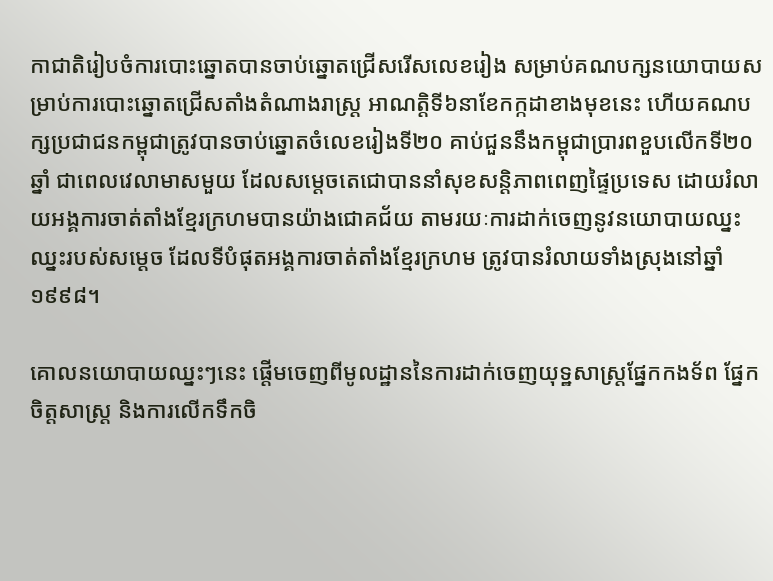កាជាតិរៀបចំការបោះឆ្នោតបានចាប់ឆ្នោតជ្រើសរើសលេខរៀង សម្រាប់គណបក្សនយោបាយសម្រាប់ការបោះឆ្នោតជ្រើសតាំងតំណាងរាស្រ្ត អាណត្តិទី៦នាខែកក្កដាខាងមុខនេះ ហើយគណបក្សប្រជាជនកម្ពុជាត្រូវបានចាប់ឆ្នោតចំលេខរៀងទី២០ គាប់ជួននឹងកម្ពុជាប្រារពខួបលើកទី២០ឆ្នាំ ជាពេលវេលាមាសមួយ ដែលសម្តេចតេជោបាននាំសុខសន្តិភាពពេញផ្ទៃប្រទេស ដោយរំលាយអង្គការចាត់តាំងខ្មែរក្រហមបានយ៉ាងជោគជ័យ តាមរយៈការដាក់ចេញនូវនយោបាយឈ្នះ ឈ្នះរបស់សម្តេច ដែលទីបំផុតអង្គការចាត់តាំងខ្មែរក្រហម ត្រូវបានរំលាយទាំងស្រុងនៅឆ្នាំ១៩៩៨។

គោលនយោបាយឈ្នះៗនេះ ផ្តើមចេញពីមូលដ្ឋាននៃការដាក់ចេញយុទ្ឋសាស្រ្តផ្នែកកងទ័ព ផ្នែកចិត្តសាស្រ្ត និងការលើកទឹកចិ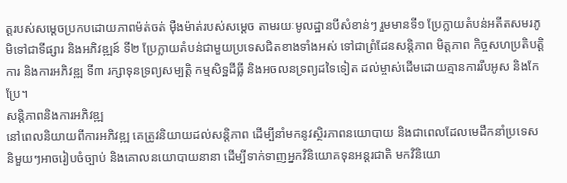ត្តរបស់សម្តេចប្រកបដោយភាពម៉ត់ចត់ ម៉ឺងម៉ាត់របស់សម្តេច តាមរយៈមូលដ្ឋានបីសំខាន់ៗ រួមមានទី១ ប្រែក្លាយតំបន់អតីតសមរភូមិទៅជាទីផ្សារ និងអភិវឌ្ឍន៍ ទី២ ប្រែក្លាយតំបន់ជាមួយប្រទេសជិតខាងទាំងអស់ ទៅជាព្រំដែនសន្តិភាព មិត្តភាព កិច្ចសហប្រតិបត្តិការ និងការអភិវឌ្ឍ ទី៣ រក្សាទុនទ្រព្យសម្បត្តិ កម្មសិទ្ឋដីធ្លី និងអចលនទ្រព្យដទៃទៀត ដល់ម្ចាស់ដើមដោយគ្មានការរឹបអូស និងកែប្រែ។
សន្តិភាពនិងការអភិវឌ្ឍ
នៅពេលនិយាយពីការអភិវឌ្ឍ គេត្រូវនិយាយដល់សន្តិភាព ដើម្បីនាំមកនូវស្ថិរភាពនយោបាយ និងជាពេលដែលមេដឹកនាំប្រទេសនិមួយៗអាចរៀបចំច្បាប់ និងគោលនយោបាយនានា ដើម្បីទាក់ទាញអ្នកវិនិយោគទុនអន្តរជាតិ មកវិនិយោ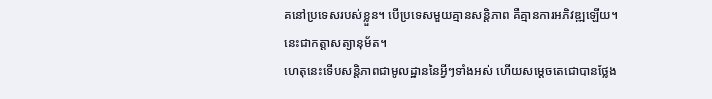គនៅប្រទេសរបស់ខ្លួន។ បើប្រទេសមួយគ្មានសន្តិភាព គឺគ្មានការអភិវឌ្ឍឡើយ។ នេះជាកត្តាសត្យានុម័ត។
ហេតុនេះទើបសន្តិភាពជាមូលដ្ឋាននៃអ្វីៗទាំងអស់ ហើយសម្តេចតេជោបានថ្លែង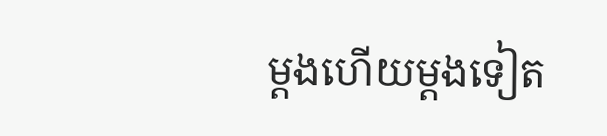ម្តងហើយម្តងទៀត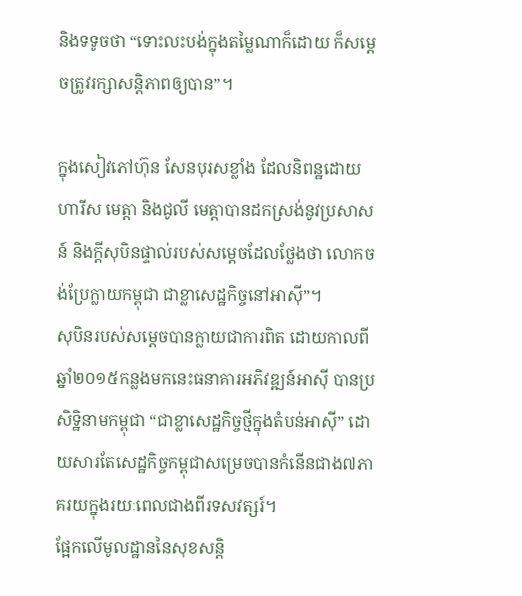និងទទូចថា “ទោះលះបង់ក្នុងតម្លៃណាក៏ដោយ ក៏សម្តេចត្រូវរក្សាសន្តិភាពឲ្យបាន”។

ក្នុងសៀវភៅហ៊ុន សែនបុរសខ្លាំង ដែលនិពន្ឋដោយហារីស មេត្តា និងជូលី មេត្តាបានដកស្រង់នូវប្រសាសន៍ និងក្តីសុបិនផ្ទាល់របស់សម្តេចដែលថ្លែងថា លោកចង់ប្រែក្លាយកម្ពុជា ជាខ្លាសេដ្ឋកិច្ចនៅអាស៊ី”។
សុបិនរបស់សម្តេចបានក្លាយជាការពិត ដោយកាលពីឆ្នាំ២០១៥កន្លងមកនេះធនាគារអភិវឌ្ឍន៍អាស៊ី បានប្រសិទ្ឋិនាមកម្ពុជា “ជាខ្លាសេដ្ឋកិច្ចថ្មីក្នុងតំបន់អាស៊ី” ដោយសារតែសេដ្ឋកិច្ចកម្ពុជាសម្រេចបានកំនើនជាង៧ភាគរយក្នុងរយៈពេលជាងពីរទសវត្សរ៍។
ផ្អែកលើមូលដ្ឋាននៃសុខសន្តិ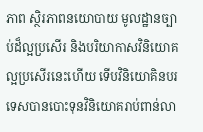ភាព ស្ថិរភាពនយោបាយ មូលដ្ឋានច្បាប់ដ៏ល្អប្រសើរ និងបរិយាកាសវិនិយោគល្អប្រសើរនេះហើយ ទើបវិនិយោគិនបរទេសបានបោះទុនវិនិយោគរាប់ពាន់លា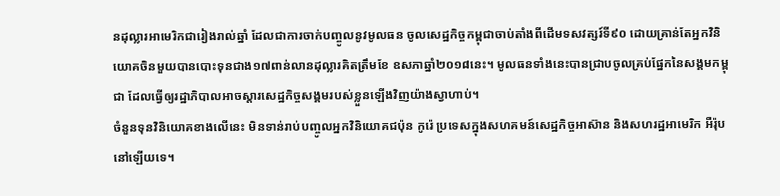នដុល្លារអាមេរិកជារៀងរាល់ឆ្នាំ ដែលជាការចាក់បញ្ចូលនូវមូលធន ចូលសេដ្ឋកិច្ចកម្ពុជាចាប់តាំងពីដើមទសវត្សរ៍ទី៩០ ដោយគ្រាន់តែអ្នកវិនិយោគចិនមួយបានបោះទុនជាង១៧ពាន់លានដុល្លារគិតត្រឹមខែ ឧសភាឆ្នាំ២០១៨នេះ។ មូលធនទាំងនេះបានជ្រាបចូលគ្រប់ផ្នែកនៃសង្គមកម្ពុជា ដែលធ្វើឲ្យរដ្ឋាភិបាលអាចស្តារសេដ្ឋកិច្ចសង្គមរបស់ខ្លួនឡើងវិញយ៉ាងស្វាហាប់។
ចំនួនទុនវិនិយោគខាងលើនេះ មិនទាន់រាប់បញ្ចូលអ្នកវិនិយោគជប៉ុន កូរ៉េ ប្រទេសក្នុងសហគមន៍សេដ្ឋកិច្ចអាស៊ាន និងសហរដ្ឋអាមេរិក អឺរ៉ុបនៅឡើយទេ។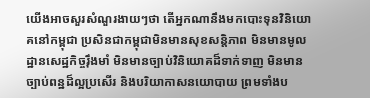យើងអាចសួរសំណួរងាយៗថា តើអ្នកណានឹងមកបោះទុនវិនិយោគនៅកម្ពុជា ប្រសិនជាកម្ពុជាមិនមានសុខសន្តិភាព មិនមានមូលដ្ឋានសេដ្ឋកិច្ចរ៉ឹងមាំ មិនមានច្បាប់វិនិយោគដ៏ទាក់ទាញ មិនមានច្បាប់ពន្ឋដ៏ល្អប្រសើរ និងបរិយាកាសនយោបាយ ព្រមទាំងប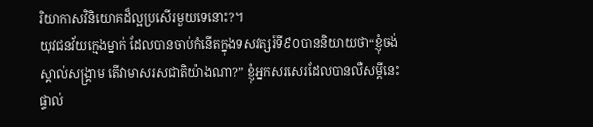រិយាកាសវិនិយោគដ៏ល្អប្រសើរមួយទេនោះ?។
យុវជនវ័យក្មេងម្នាក់ ដែលបានចាប់កំនើតក្នុងទសវត្សរ៍ទី៩០បាននិយាយថា“ខ្ញុំចង់ស្គាល់សង្រ្គាម តើវាមាសរសជាតិយ៉ាងណា?” ខ្ញុំអ្នកសរសេរដែលបានលឺសម្តីនេះផ្ទាល់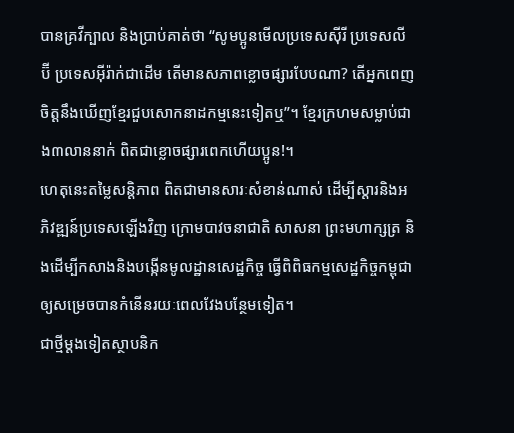បានគ្រវីក្បាល និងប្រាប់គាត់ថា “សូមប្អូនមើលប្រទេសស៊ីរី ប្រទេសលីប៊ី ប្រទេសអ៊ីរ៉ាក់ជាដើម តើមានសភាពខ្លោចផ្សារបែបណា? តើអ្នកពេញចិត្តនឹងឃើញខ្មែរជួបសោកនាដកម្មនេះទៀតឬ”។ ខ្មែរក្រហមសម្លាប់ជាង៣លាននាក់ ពិតជាខ្លោចផ្សារពេកហើយប្អូន!។
ហេតុនេះតម្លៃសន្តិភាព ពិតជាមានសារៈសំខាន់ណាស់ ដើម្បីស្តារនិងអភិវឌ្ឍន៍ប្រទេសឡើងវិញ ក្រោមបាវចនាជាតិ សាសនា ព្រះមហាក្សត្រ និងដើម្បីកសាងនិងបង្កើនមូលដ្ឋានសេដ្ឋកិច្ច ធ្វើពិពិធកម្មសេដ្ឋកិច្ចកម្ពុជា ឲ្យសម្រេចបានកំនើនរយៈពេលវែងបន្ថែមទៀត។
ជាថ្មីម្តងទៀតស្ថាបនិក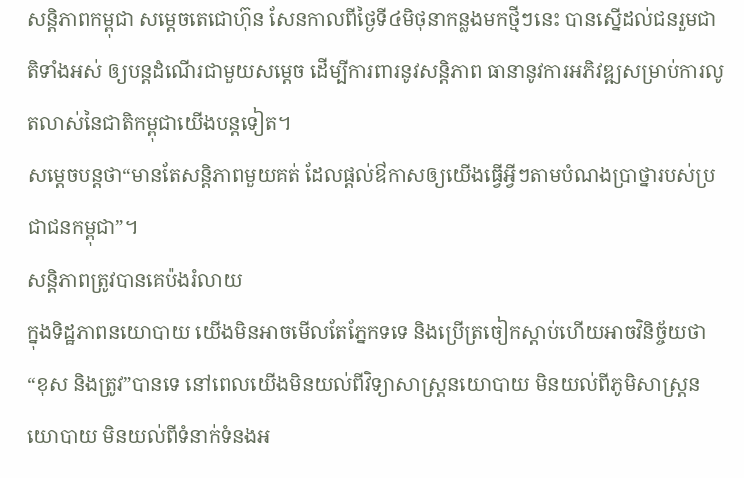សន្តិភាពកម្ពុជា សម្តេចតេជោហ៊ុន សែនកាលពីថ្ងៃទី៤មិថុនាកន្លងមកថ្មីៗនេះ បានស្នើដល់ជនរួមជាតិទាំងអស់ ឲ្យបន្តដំណើរជាមួយសម្តេច ដើម្បីការពារនូវសន្តិភាព ធានានូវការអភិវឌ្ឍសម្រាប់ការលូតលាស់នៃជាតិកម្ពុជាយើងបន្តទៀត។
សម្តេចបន្តថា“មានតែសន្តិភាពមួយគត់ ដែលផ្តល់ឳកាសឲ្យយើងធ្វើអ្វីៗតាមបំណងប្រាថ្នារបស់ប្រជាជនកម្ពុជា”។
សន្តិភាពត្រូវបានគេប៉ងរំលាយ
ក្នុងទិដ្ឋភាពនយោបាយ យើងមិនអាចមើលតែភ្នែកទទេ និងប្រើត្រចៀកស្តាប់ហើយអាចវិនិច្ច័យថា “ខុស និងត្រូវ”បានទេ នៅពេលយើងមិនយល់ពីវិទ្យាសាស្រ្តនយោបាយ មិនយល់ពីភូមិសាស្រ្តនយោបាយ មិនយល់ពីទំនាក់ទំនងអ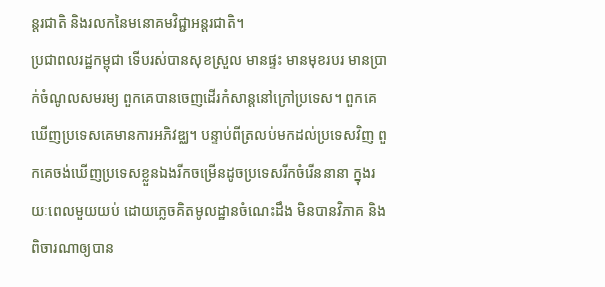ន្តរជាតិ និងរលកនៃមនោគមវិជ្ជាអន្តរជាតិ។
ប្រជាពលរដ្ឋកម្ពុជា ទើបរស់បានសុខស្រួល មានផ្ទះ មានមុខរបរ មានប្រាក់ចំណូលសមរម្យ ពួកគេបានចេញដើរកំសាន្តនៅក្រៅប្រទេស។ ពួកគេឃើញប្រទេសគេមានការអភិវឌ្ឈ។ បន្ទាប់ពីត្រលប់មកដល់ប្រទេសវិញ ពួកគេចង់ឃើញប្រទេសខ្លួនឯងរីកចម្រើនដូចប្រទេសរីកចំរើននានា ក្នុងរយៈពេលមួយយប់ ដោយភ្លេចគិតមូលដ្ឋានចំណេះដឹង មិនបានវិភាគ និងពិចារណាឲ្យបាន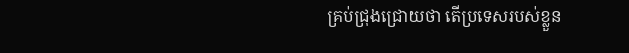គ្រប់ជ្រុងជ្រោយថា តើប្រទេសរបស់ខ្លួន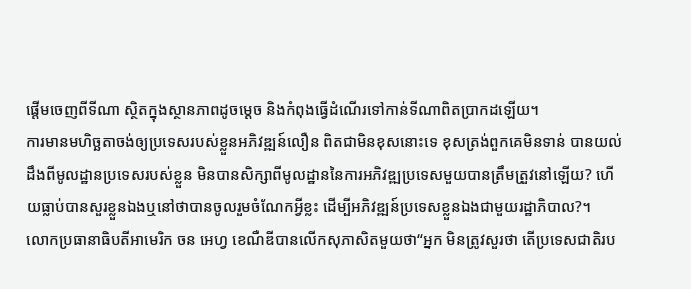ផ្តើមចេញពីទីណា ស្ថិតក្នុងស្ថានភាពដូចម្តេច និងកំពុងធ្វើដំណើរទៅកាន់ទីណាពិតប្រាកដឡើយ។
ការមានមហិច្ឆតាចង់ឲ្យប្រទេសរបស់ខ្លួនអភិវឌ្ឍន៍លឿន ពិតជាមិនខុសនោះទេ ខុសត្រង់ពួកគេមិនទាន់ បានយល់ដឹងពីមូលដ្ឋានប្រទេសរបស់ខ្លួន មិនបានសិក្សាពីមូលដ្ឋាននៃការអភិវឌ្ឍប្រទេសមួយបានត្រឹមត្រួវនៅឡើយ? ហើយធ្លាប់បានសួរខ្លួនឯងឬនៅថាបានចូលរួមចំណែកអ្វីខ្លះ ដើម្បីអភិវឌ្ឍន៍ប្រទេសខ្លួនឯងជាមួយរដ្ឋាភិបាល?។
លោកប្រធានាធិបតីអាមេរិក ចន អេហ្វ ខេណឺឌីបានលើកសុភាសិតមួយថា“អ្នក មិនត្រូវសួរថា តើប្រទេសជាតិរប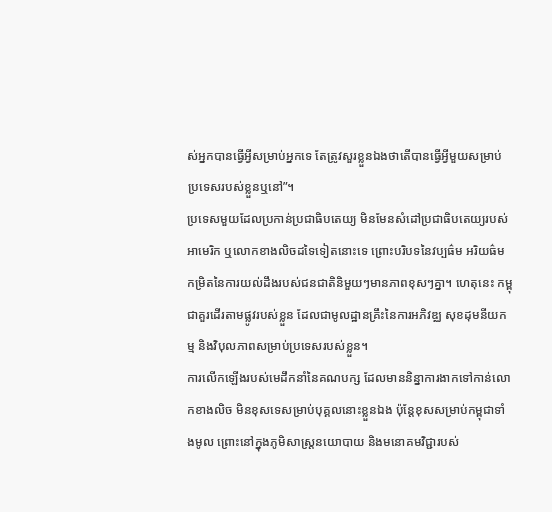ស់អ្នកបានធ្វើអ្វីសម្រាប់អ្នកទេ តែត្រូវសួរខ្លួនឯងថាតើបានធ្វើអ្វីមួយសម្រាប់ប្រទេសរបស់ខ្លួនឬនៅ”។
ប្រទេសមួយដែលប្រកាន់ប្រជាធិបតេយ្យ មិនមែនសំដៅប្រជាធិបតេយ្យរបស់អាមេរិក ឬលោកខាងលិចដទៃទៀតនោះទេ ព្រោះបរិបទនៃវប្បធ៌ម អរិយធ៌ម កម្រិតនៃការយល់ដឹងរបស់ជនជាតិនិមួយៗមានភាពខុសៗគ្នា។ ហេតុនេះ កម្ពុជាគួរដើរតាមផ្លូវរបស់ខ្លួន ដែលជាមូលដ្ឋានគ្រឹះនៃការអភិវឌ្ឈ សុខដុមនីយកម្ម និងវិបុលភាពសម្រាប់ប្រទេសរបស់ខ្លួន។
ការលើកឡើងរបស់មេដឹកនាំនៃគណបក្ស ដែលមាននិន្នាការងាកទៅកាន់លោកខាងលិច មិនខុសទេសម្រាប់បុគ្គលនោះខ្លួនឯង ប៉ុន្តែខុសសម្រាប់កម្ពុជាទាំងមូល ព្រោះនៅក្នុងភូមិសាស្រ្តនយោបាយ និងមនោគមវិជ្ជារបស់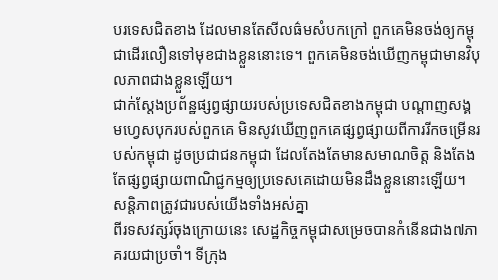បរទេសជិតខាង ដែលមានតែសីលធ៌មសំបកក្រៅ ពួកគេមិនចង់ឲ្យកម្ពុជាដើរលឿនទៅមុខជាងខ្លួននោះទេ។ ពួកគេមិនចង់ឃើញកម្ពុជាមានវិបុលភាពជាងខ្លួនឡើយ។
ជាក់ស្តែងប្រព័ន្ឋផ្សព្វផ្សាយរបស់ប្រទេសជិតខាងកម្ពុជា បណ្តាញសង្គមហ្វេសបុករបស់ពួកគេ មិនសូវឃើញពួកគេផ្សព្វផ្សាយពីការរីកចម្រើនរបស់កម្ពុជា ដូចប្រជាជនកម្ពុជា ដែលតែងតែមានសមាណចិត្ត និងតែងតែផ្សព្វផ្សាយពាណិជ្ជកម្មឲ្យប្រទេសគេដោយមិនដឹងខ្លួននោះឡើយ។
សន្តិភាពត្រូវជារបស់យើងទាំងអស់គ្នា
ពីរទសវត្សរ៍ចុងក្រោយនេះ សេដ្ឋកិច្ចកម្ពុជាសម្រេចបានកំនើនជាង៧ភាគរយជាប្រចាំ។ ទីក្រុង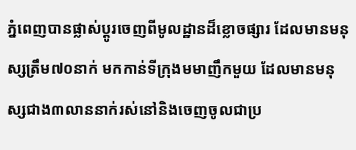ភ្នំពេញបានផ្លាស់ប្តូរចេញពីមូលដ្ឋានដ៏ខ្លោចផ្សារ ដែលមានមនុស្សត្រឹម៧០នាក់ មកកាន់ទីក្រុងមមាញឹកមួយ ដែលមានមនុស្សជាង៣លាននាក់រស់នៅនិងចេញចូលជាប្រ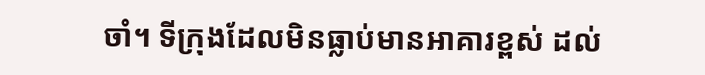ចាំ។ ទីក្រុងដែលមិនធ្លាប់មានអាគារខ្ពស់ ដល់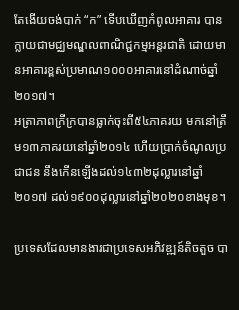តែងើយចង់បាក់ “ក” ទើបឃើញកំពូលអាគារ បានក្លាយជាមជ្ឈមណ្ឌលពាណិជ្ជកម្មអន្តរជាតិ ដោយមានអាគារខ្ពស់ប្រមាណ១០០០អាគារនៅដំណាច់ឆ្នាំ២០១៧។
អត្រាភាពក្រីក្របានធ្លាក់ចុះពី៥៤ភាគរយ មកនៅត្រឹម១៣ភាគរយនៅឆ្នាំ២០១៤ ហើយប្រាក់ចំណូលប្រជាជន នឹងកើនឡើងដល់១៤៣២ដុល្លារនៅឆ្នាំ២០១៧ ដល់១៩០០ដុល្លារនៅឆ្នាំ២០២០ខាងមុខ។

ប្រទេសដែលមានងារជាប្រទេសអភិវឌ្ឍន៍តិចតួច បា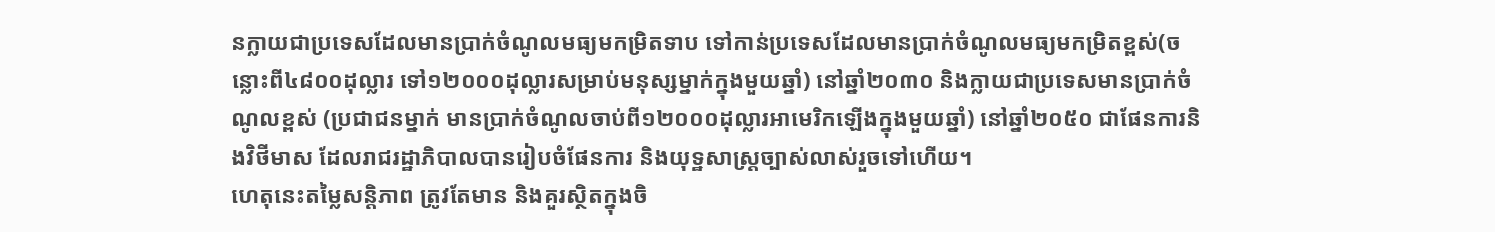នក្លាយជាប្រទេសដែលមានប្រាក់ចំណូលមធ្យមកម្រិតទាប ទៅកាន់ប្រទេសដែលមានប្រាក់ចំណូលមធ្យមកម្រិតខ្ពស់(ចន្លោះពី៤៨០០ដុល្លារ ទៅ១២០០០ដុល្លារសម្រាប់មនុស្សម្នាក់ក្នុងមួយឆ្នាំ) នៅឆ្នាំ២០៣០ និងក្លាយជាប្រទេសមានប្រាក់ចំណូលខ្ពស់ (ប្រជាជនម្នាក់ មានប្រាក់ចំណូលចាប់ពី១២០០០ដុល្លារអាមេរិកឡើងក្នុងមួយឆ្នាំ) នៅឆ្នាំ២០៥០ ជាផែនការនិងវិថីមាស ដែលរាជរដ្ឋាភិបាលបានរៀបចំផែនការ និងយុទ្ឋសាស្រ្តច្បាស់លាស់រួចទៅហើយ។
ហេតុនេះតម្លៃសន្តិភាព ត្រូវតែមាន និងគួរស្ថិតក្នុងចិ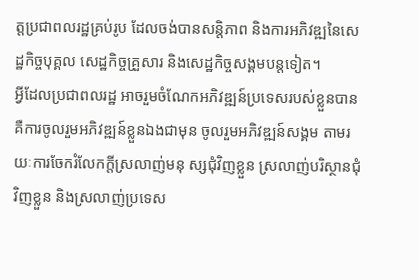ត្តប្រជាពលរដ្ឋគ្រប់រូប ដែលចង់បានសន្តិភាព និងការអភិវឌ្ឍនៃសេដ្ឋកិច្ចបុគ្គល សេដ្ឋកិច្ចគ្រួសារ និងសេដ្ឋកិច្ចសង្គមបន្តទៀត។
អ្វីដែលប្រជាពលរដ្ឋ អាចរួមចំណែកអភិវឌ្ឍន៍ប្រទេសរបស់ខ្លួនបាន គឺការចូលរួមអភិវឌ្ឍន៍ខ្លួនឯងជាមុន ចូលរួមអភិវឌ្ឍន៍សង្គម តាមរយៈការចែករំលែកក្តីស្រលាញ់មនុ ស្សជុំវិញខ្លួន ស្រលាញ់បរិស្ថានជុំវិញខ្លួន និងស្រលាញ់ប្រទេស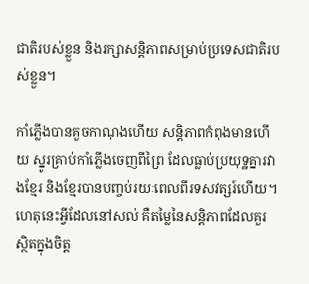ជាតិរបស់ខ្លួន និងរក្សាសន្តិភាពសម្រាប់ប្រទេសជាតិរបស់ខ្លួន។

កាំភ្លើងបានគួចកាណុងហើយ សន្តិភាពកំពុងមានហើយ ស្នូរគ្រាប់កាំភ្លើងចេញពីព្រៃ ដែលធ្លាប់ប្រយុទ្ឋគ្នារវាងខ្មែរ និងខ្មែរបានបញ្ចប់រយៈពេលពីរទសវត្សរ៍ហើយ។ ហេតុនេះអ្វីដែលនៅសល់ គឺតម្លៃនៃសន្តិភាពដែលគួរស្ថិតក្នុងចិត្ត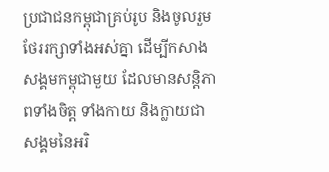ប្រជាជនកម្ពុជាគ្រប់រូប និងចូលរួមថែររក្សាទាំងអស់គ្នា ដើម្បីកសាងសង្គមកម្ពុជាមួយ ដែលមានសន្តិភាពទាំងចិត្ត ទាំងកាយ និងក្លាយជាសង្គមនៃអរិ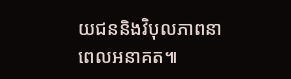យជននិងវិបុលភាពនាពេលអនាគត៕